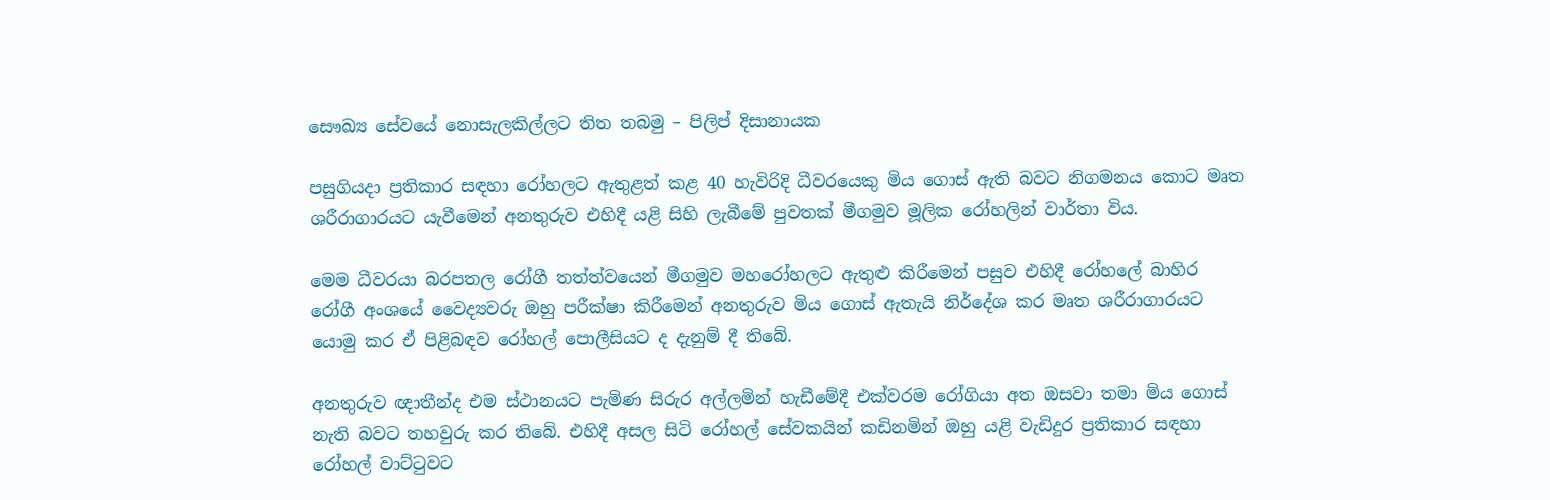සෞඛ්‍ය සේවයේ නොසැලකිල්ලට තිත තබමු – පිලිප් දිසානායක

පසුගියදා ප්‍රතිකාර සඳහා රෝහලට ඇතුළත් කළ 40 හැවිරිදි ධීවරයෙකු මිය ගොස් ඇති බවට නිගමනය කොට මෘත ශරීරාගාරයට යැවීමෙන් අනතුරුව එහිදී යළි සිහි ලැබීමේ පුවතක් මීගමුව මූලික රෝහලින් වාර්තා විය.

මෙම ධීවරයා බරපතල රෝගී තත්ත්වයෙන් මීගමුව මහරෝහලට ඇතුළු කිරීමෙන් පසුව එහිදී රෝහලේ බාහිර රෝගී අංශයේ වෛද්‍යවරු ඔහු පරීක්ෂා කිරීමෙන් අනතුරුව මිය ගොස් ඇතැයි නිර්දේශ කර මෘත ශරීරාගාරයට යොමු කර ඒ පිළිබඳව රෝහල් පොලීසියට ද දැනුම් දී තිබේ.

අනතුරුව ඥාතීන්ද එම ස්ථානයට පැමිණ සිරුර අල්ලමින් හැඩීමේදී එක්වරම රෝගියා අත ඔසවා තමා මිය ගොස් නැති බවට තහවුරු කර තිබේ. එහිදී අසල සිටි රෝහල් සේවකයින් කඩිනමින් ඔහු යළි වැඩිදුර ප්‍රතිකාර සඳහා රෝහල් වාට්ටුවට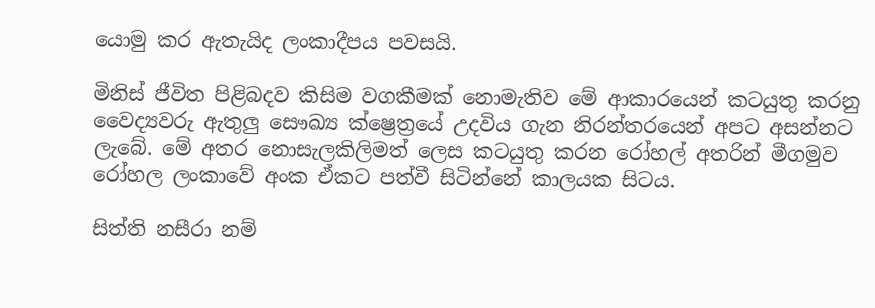යොමු කර ඇතැයිද ලංකාදීපය පවසයි.

මිනිස් ජීවිත පිළිබදව කිසිම වගකීමක් නොමැතිව මේ ආකාරයෙන් කටයුතු කරනු වෛද්‍යවරු ඇතුලු සෞඛ්‍ය ක්ෂ්‍රෙත්‍රයේ උදවිය ගැන නිරන්තරයෙන් අපට අසන්නට ලැබේ. මේ අතර නොසැලකිලිමත් ලෙස කටයුතු කරන රෝහල් අතරින් මීගමුව රෝහල ලංකාවේ අංක ඒකට පත්වී සිටින්නේ කාලයක සිටය.

සිත්ති නසීරා නම්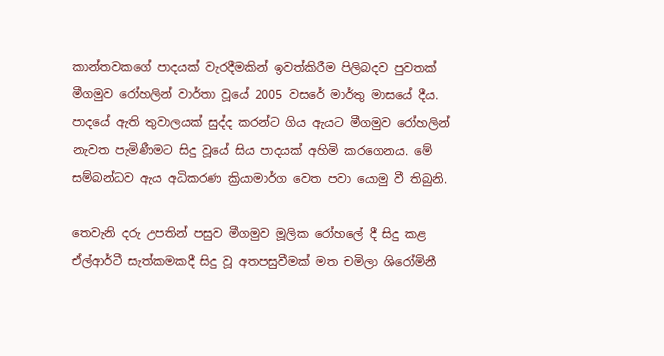කාන්තවකගේ පාදයක් වැරදීමකින් ඉවත්කිරීම පිලිබදව පුවතක් මීගමුව ‌රෝහලින් වාර්තා වූයේ 2005 වසරේ මාර්තු මාසයේ දීය. පාදයේ ඇති තුවාලයක් සුද්ද කරන්ට ගිය ඇයට මීගමුව රෝහලින් නැවත පැමිණීමට සිදු වූයේ සිය පාදයක් අහිමි කරගෙනය. මේ සම්බන්ධව ඇය අධිකරණ ක්‍රියාමාර්ග වෙත පවා යොමු වී තිබුනි.

තෙවැනි දරු උපතින් පසුව මීගමුව මූලික රෝහලේ දී සිදු කළ ඒල්ආර්ටී සැත්කමකදී සිදු වූ අතපසුවීමක් මත චමිලා ශිරෝමිනී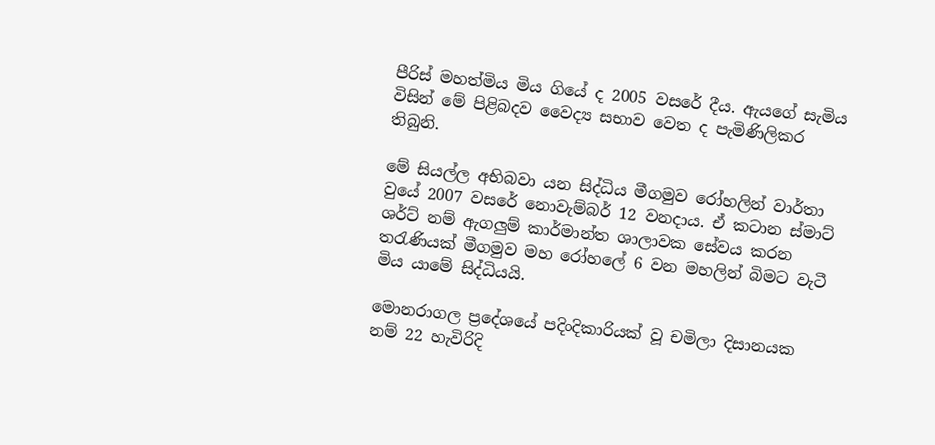පීරිස් මහත්මිය මිය ගියේ ද 2005 වසරේ දීය. ඇයගේ සැමිය විසින් මේ පිළිබදව වෛද්‍ය සභාව වෙත ද පැමිණිලිකර තිබුනි.

මේ සියල්ල අභිබවා යන සිද්ධිය මීගමුව රෝහලින් වාර්තා වුයේ 2007 වසරේ නොවැම්බර් 12 වනදාය. ඒ කටාන ස්මාට් ශර්ට් නම් ඇගලුම් කාර්මාන්ත ශාලාවක සේවය කරන තරැණියක් මීගමුව මහ රෝහලේ 6 වන මහලින් බිමට වැටී මිය යාමේ සිද්ධියයි.

මොනරාගල ප්‍රදේශයේ පදිංදිකාරියක් වූ චමිලා දිසානයක නම් 22 හැවිරිදි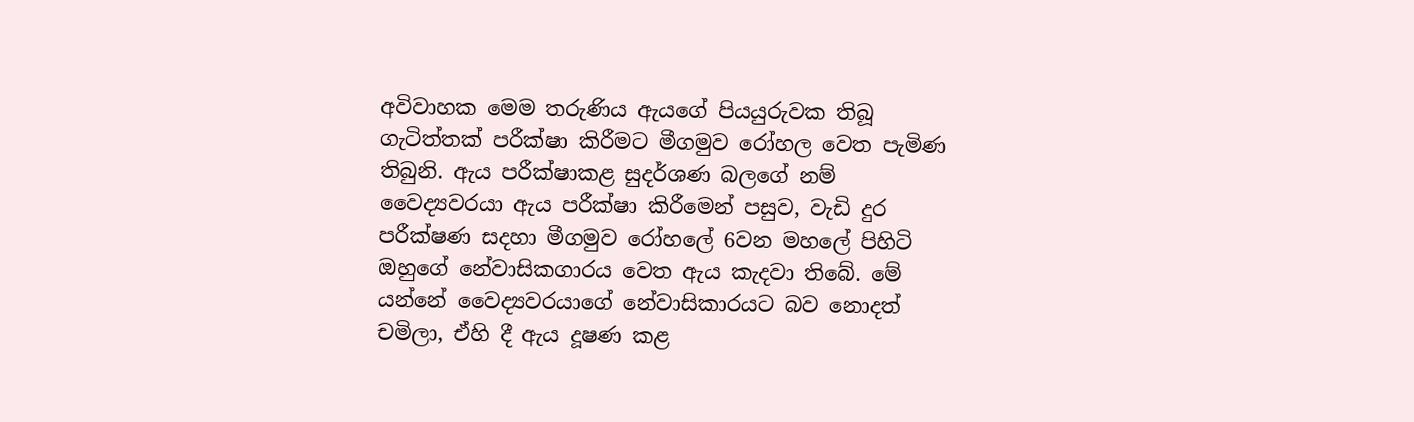අවිවාහක මෙම තරුණිය ඇයගේ පියයුරුවක තිබූ ගැටිත්තක් පරීක්ෂා කිරීමට මීගමුව රෝහල වෙත පැමිණ තිබුනි. ඇය පරීක්ෂාකළ සුදර්ශණ බලගේ නම් වෛද්‍යවරයා ඇය පරීක්ෂා කිරීමෙන් පසුව, වැඩි දුර පරීක්ෂණ සදහා මීගමුව රෝහලේ 6වන මහලේ පිහිටි ඔහුගේ නේවාසිකගාරය වෙත ඇය කැදවා තිබේ. මේ යන්නේ වෛද්‍යවරයාගේ නේවාසිකාරයට බව නොදත් චමිලා, ඒහි දී ඇය දූෂණ කළ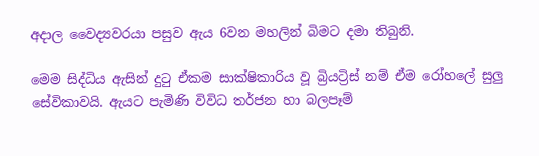අදාල වෛද්‍යවරයා පසුව ඇය 6වන මහලින් බිමට දමා තිබුනි.

මෙම සිද්ධිය ඇසින් දුටු ඒකම සාක්ෂිකාරිය වූ බ්‍රියට්‍රිස් නම් ඒම රෝහලේ සුලු සේවිකාවයි. ඇයට පැමිණි විවිධ තර්ජන හා බලපෑම්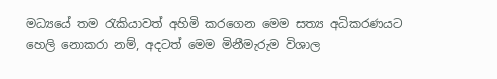මධ්‍යයේ තම රැකියාවත් අහිමි කරගෙන මෙම සත්‍ය අධිකරණයට හෙලි නොකරා නම්, අදටත් මෙම මිනීමැරුම විශාල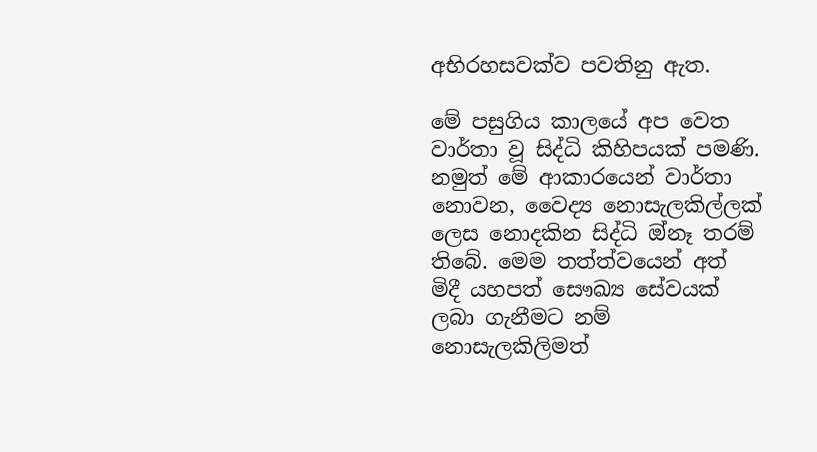අභිරහසවක්ව පවතිනු ඇත.

මේ පසුගිය කාලයේ අප වෙත වාර්තා වූ සිද්ධි කිහිපයක් පමණි. නමුත් මේ ආකාරයෙන් වාර්තා නොවන, වෛද්‍ය නොසැලකිල්ලක් ලෙස නොදකින සිද්ධි ඔ්නෑ තරම් තිබේ. මෙම තත්ත්වයෙන් අත් මිදී යහපත් සෞඛ්‍ය සේවයක් ලබා ගැනීමට නම් නොසැලකිලිමත්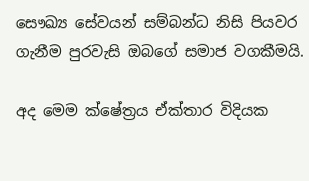සෞඛ්‍ය සේවයන් සම්බන්ධ නිසි පියවර ගැනීම පුරවැසි ඔබගේ සමාජ වගකීමයි.

අද මෙම ක්ෂේත්‍රය ඒක්තාර විදියක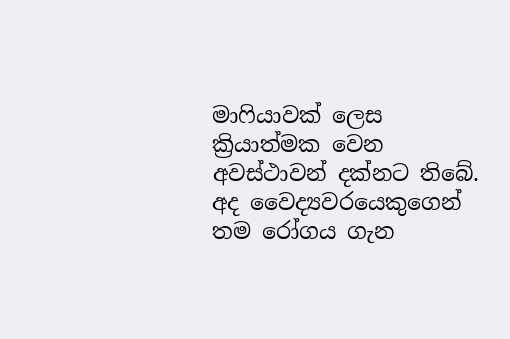මාෆියාවක් ලෙස ක්‍රියාත්මක වෙන අවස්ථාවන් දක්නට තිබේ. අද වෛද්‍යවරයෙකුගෙන් තම රෝගය ගැන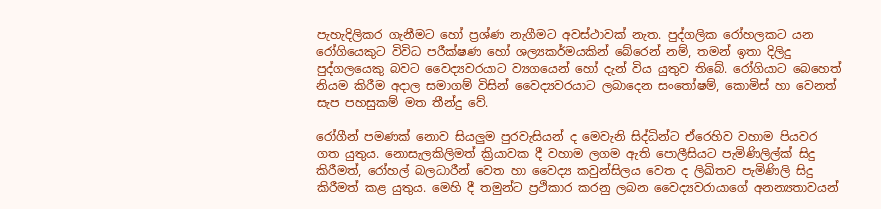පැහැදිලිකර ගැනීමට හෝ ප්‍රශ්ණ නැගීමට අවස්ථාවක් නැත. පුද්ගලික රෝහලකට යන රෝගියෙකුට විවිධ පරීක්ෂණ හෝ ශල්‍යකර්මයකින් බේරෙන් නම්, තමන් ඉතා දිලිදු පුද්ගලයෙකු බවට වෛද්‍යවරයාට ව්‍යගයෙන් හෝ දැන් විය යුතුව තිබේ. රෝගියාට බෙහෙත් නියම කිරීම අදාල සමාගම් විසින් වෛද්‍යවරයාට ලබාදෙන සංතෝෂම්, කොමිස් හා වෙනත් සැප පහසුකම් මත තීන්දු වේ.

රෝගීන් පමණක් නොව සියලුම පුරවැසියන් ද මෙවැනි සිද්ධින්ට ඒරෙහිව වහාම පියවර ගත යුතුය. නොසැලකිලිමත් ක්‍රියාවක දී වහාම ලගම ඇති පොලීසියට පැමිණිලිල්ක් සිදු කිරීමත්, රෝහල් බලධාරීන් වෙත හා වෛද්‍ය කවුන්සිලය වෙත ද ලිඛිතව පැමිණිලි සිදු කිරීමත් කළ යුතුය. මෙහි දී තමුන්ට ප්‍රථිකාර කරනු ලබන වෛද්‍යවරායාගේ අනන්‍යතාවයන්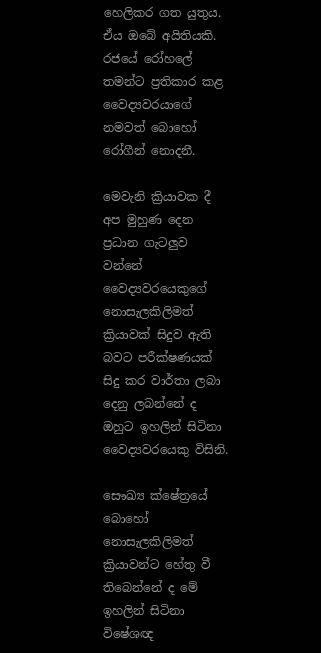හෙලිකර ගත යුතුය. ඒය ඔබේ අයිතියකි. රජයේ රෝහලේ තමන්ට ප්‍රතිකාර කළ වෛද්‍යවරයාගේ නමවත් බොහෝ රෝගීන් නොදනී.

මෙවැනි ක්‍රියාවක දී අප මුහුණ දෙන ප්‍රධාන ගැටලුව වන්නේ වෛද්‍යවරයෙකුගේ නොසැලකිලිමත් ක්‍රියාවක් සිදුව ඇති බවට පරීක්ෂණයක් සිදු කර වාර්තා ලබා දෙනු ලබන්නේ ද ඔහුට ඉහලින් සිටිනා වෛද්‍යවරයෙකු විසිනි.

සෞඛ්‍ය ක්ෂේත්‍රයේ බොහෝ නොසැලකිලිමත් ක්‍රියාවන්ට හේතු වී තිබෙන්නේ ද මේ ඉහලින් සිටිනා විෂේශඥ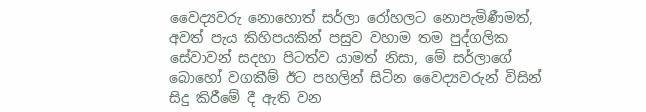වෛද්‍යවරු නොහොත් සර්ලා රෝහලට නොපැමිණීමත්, අවත් පැය කිහිපයකින් පසුව වහාම තම පුද්ගලික සේවාවන් සදහා පිටත්ව යාමත් නිසා, මේ සර්ලාගේ බොහෝ වගකීම් ඊට පහලින් සිටින වෛද්‍යවරුන් විසින් සිදු කිරීමේ දී ඇති වන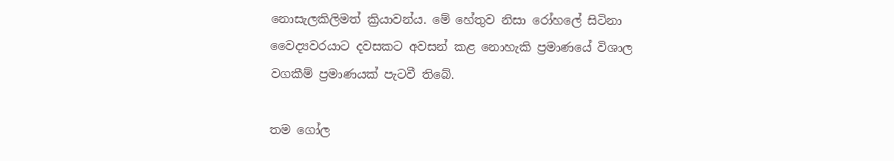නොසැලකිලිමත් ක්‍රියාවන්ය. මේ හේතුව නිසා රෝහලේ සිටිනා වෛද්‍යවරයාට දවසකට අවසන් කළ නොහැකි ප්‍රමාණයේ විශාල වගකීම් ප්‍රමාණයක් පැටවී තිබේ.

තම ගෝල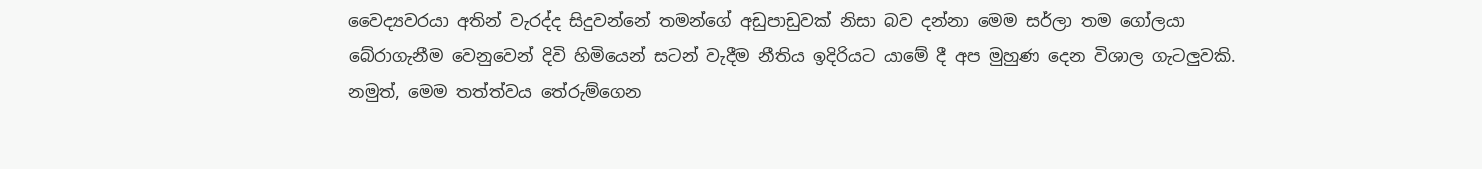වෛද්‍යවරයා අතින් වැරද්ද සිදුවන්නේ තමන්ගේ අඩුපාඩුවක් නිසා බව දන්නා මෙම සර්ලා තම ගෝලයා බේරාගැනීම වෙනුවෙන් දිවි හිමියෙන් සටන් වැදීම නීතිය ඉදිරියට යාමේ දී අප මුහුණ දෙන විශාල ගැටලුවකි. නමුත්, මෙම තත්ත්වය තේරුම්ගෙන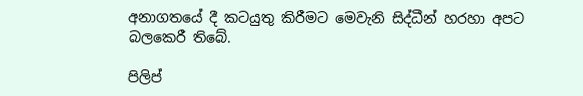අනාගතයේ දී කටයුතු කිරීමට මෙවැනි සිද්ධීන් හරහා අපට බලකෙරී තිබේ.

පිලිප්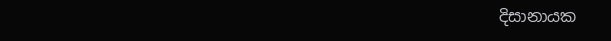දිසානායක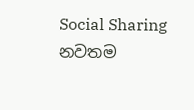Social Sharing
නවතම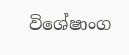විශේෂාංග